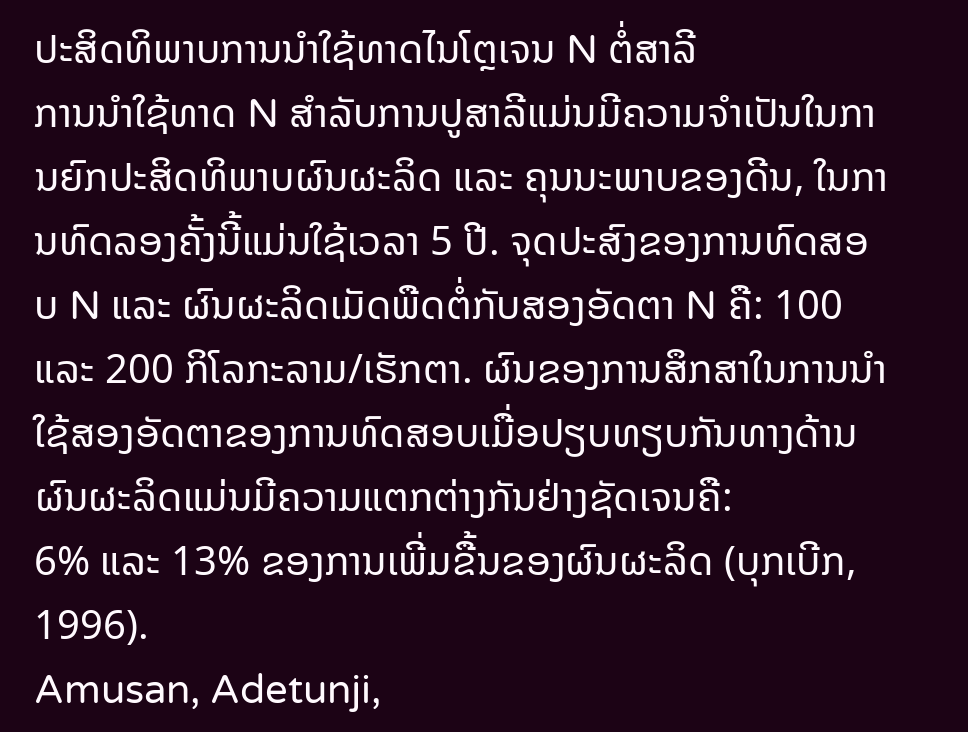ປະສິດທິພາບການນຳໃຊ້ທາດໄນໂຕຼເຈນ N ຕໍ່ສາລີ
ການນຳໃຊ້ທາດ N ສຳລັບການປູສາລີແມ່ນມີຄວາມຈຳເປັນໃນການຍົກປະສິດທິພາບຜົນຜະລິດ ແລະ ຄຸນນະພາບຂອງດີນ, ໃນການທົດລອງຄັ້ງນີ້ແມ່ນໃຊ້ເວລາ 5 ປີ. ຈຸດປະສົງຂອງການທົດສອບ N ແລະ ຜົນຜະລິດເມັດພືດຕໍ່ກັບສອງອັດຕາ N ຄື: 100 ແລະ 200 ກິໂລກະລາມ/ເຮັກຕາ. ຜົນຂອງການສຶກສາໃນການນຳໃຊ້ສອງອັດຕາຂອງການທົດສອບເມື່ອປຽບທຽບກັນທາງດ້ານຜົນຜະລິດແມ່ນມີຄວາມແຕກຕ່າງກັນຢ່າງຊັດເຈນຄື:
6% ແລະ 13% ຂອງການເພີ່ມຂື້ນຂອງຜົນຜະລິດ (ບຸກເບີກ, 1996).
Amusan, Adetunji,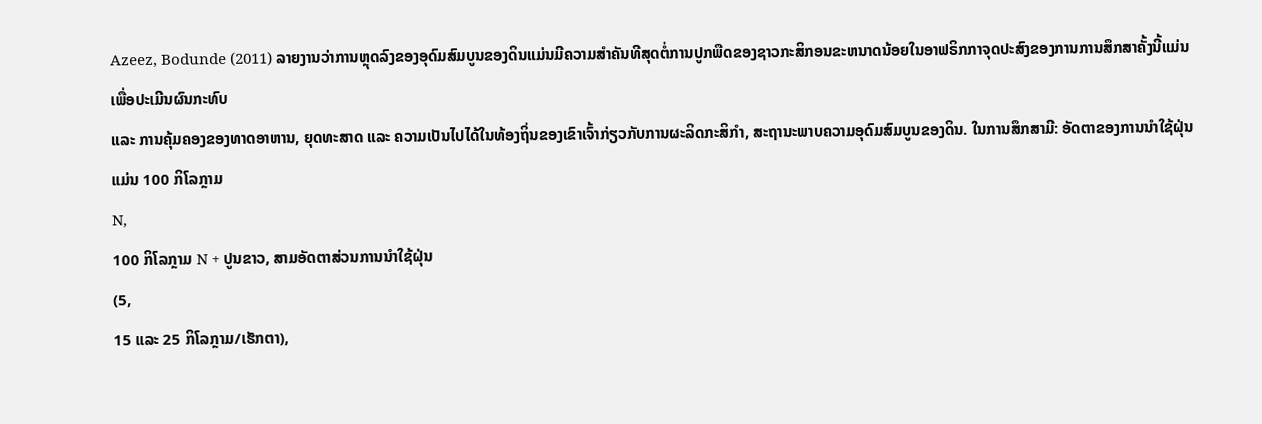Azeez, Bodunde (2011) ລາຍງານວ່າການຫຼຸດລົງຂອງອຸດົມສົມບູນຂອງດິນແມ່ນມີຄວາມສໍາຄັນທີສຸດຕໍ່ການປູກພືດຂອງຊາວກະສິກອນຂະຫນາດນ້ອຍໃນອາຟຣິກກາຈຸດປະສົງຂອງການການສຶກສາຄັ້ງນີ້ແມ່ນເພື່ອປະເມີນຜົນກະທົບ
ແລະ ການຄຸ້ມຄອງຂອງທາດອາຫານ, ຍຸດທະສາດ ແລະ ຄວາມເປັນໄປໄດ້ໃນທ້ອງຖິ່ນຂອງເຂົາເຈົ້າກ່ຽວກັບການຜະລິດກະສິກໍາ, ສະຖານະພາບຄວາມອຸດົມສົມບູນຂອງດິນ. ໃນການສຶກສາມີ: ອັດຕາຂອງການນຳໃຊ້ຝຸ່ນແມ່ນ 100 ກິໂລກຼາມ
N,
100 ກິໂລກຼາມ N + ປູນຂາວ, ສາມອັດຕາສ່ວນການນໍາໃຊ້ຝຸ່ນ
(5,
15 ແລະ 25 ກິໂລກຼາມ/ເຮັກຕາ),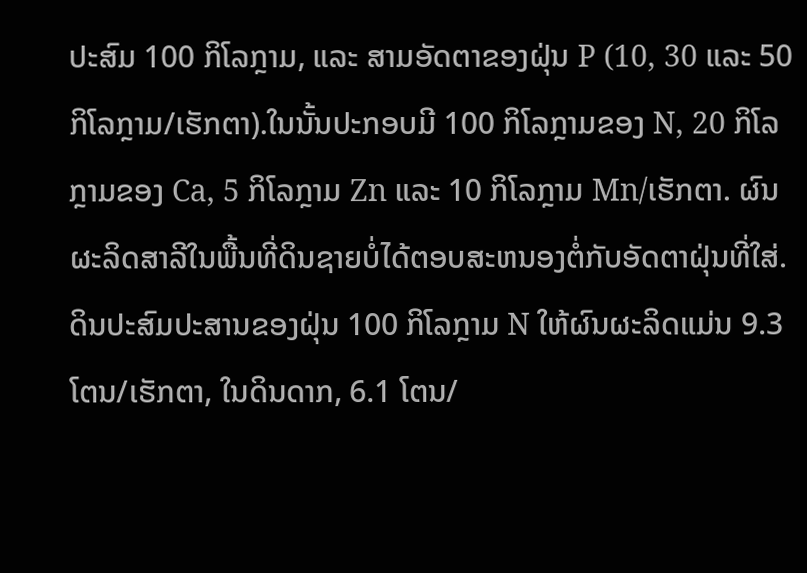ປະສົມ 100 ກິໂລກຼາມ, ແລະ ສາມອັດຕາຂອງຝຸ່ນ P (10, 30 ແລະ 50 ກິໂລກຼາມ/ເຮັກຕາ).ໃນນັ້ນປະກອບມີ 100 ກິໂລກຼາມຂອງ N, 20 ກິໂລກຼາມຂອງ Ca, 5 ກິໂລກຼາມ Zn ແລະ 10 ກິໂລກຼາມ Mn/ເຮັກຕາ. ຜົນຜະລິດສາລີໃນພື້ນທີ່ດິນຊາຍບໍ່ໄດ້ຕອບສະຫນອງຕໍ່ກັບອັດຕາຝຸ່ນທີ່ໃສ່.
ດິນປະສົມປະສານຂອງຝຸ່ນ 100 ກິໂລກຼາມ N ໃຫ້ຜົນຜະລິດແມ່ນ 9.3 ໂຕນ/ເຮັກຕາ, ໃນດິນດາກ, 6.1 ໂຕນ/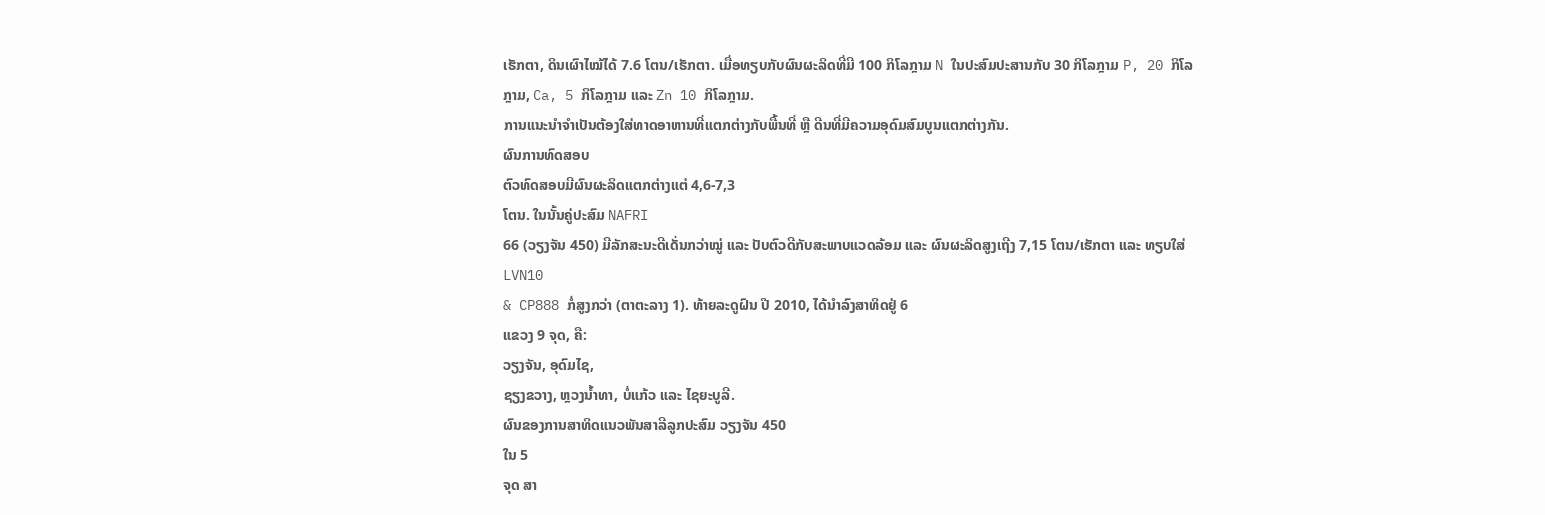ເຮັກຕາ, ດິນເຜົາໄໝ້ໄດ້ 7.6 ໂຕນ/ເຮັກຕາ. ເມື່ອທຽບກັບຜົນຜະລິດທີ່ມີ 100 ກິໂລກຼາມ N ໃນປະສົມປະສານກັບ 30 ກິໂລກຼາມ P, 20 ກິໂລກຼາມ, Ca, 5 ກິໂລກຼາມ ແລະ Zn 10 ກິໂລກຼາມ.
ການແນະນໍາຈໍາເປັນຕ້ອງໃສ່ທາດອາຫານທີ່ແຕກຕ່າງກັບພື້ນທີ່ ຫຼື ດີນທີ່ມີຄວາມອຸດົມສົມບູນແຕກຕ່າງກັນ.
ຜົນການທົດສອບ
ຕົວທົດສອບມີຜົນຜະລິດແຕກຕ່າງແຕ່ 4,6-7,3
ໂຕນ. ໃນນັ້ນຄູ່ປະສົມ NAFRI
66 (ວຽງຈັນ 450) ມີລັກສະນະດີເດັ່ນກວ່າໝູ່ ແລະ ປັບຕົວດີກັບສະພາບແວດລ້ອມ ແລະ ຜົນຜະລິດສູງເຖີງ 7,15 ໂຕນ/ເຮັກຕາ ແລະ ທຽບໃສ່ LVN10
& CP888 ກໍ່ສູງກວ່າ (ຕາຕະລາງ 1). ທ້າຍລະດູຝົນ ປີ 2010, ໄດ້ນຳລົງສາທິດຢູ່ 6
ແຂວງ 9 ຈຸດ, ຄື:
ວຽງຈັນ, ອຸດົມໄຊ,
ຊຽງຂວາງ, ຫຼວງນ້ຳທາ, ບໍ່ແກ້ວ ແລະ ໄຊຍະບູລີ.
ຜົນຂອງການສາທິດແນວພັນສາລີລູກປະສົມ ວຽງຈັນ 450
ໃນ 5
ຈຸດ ສາ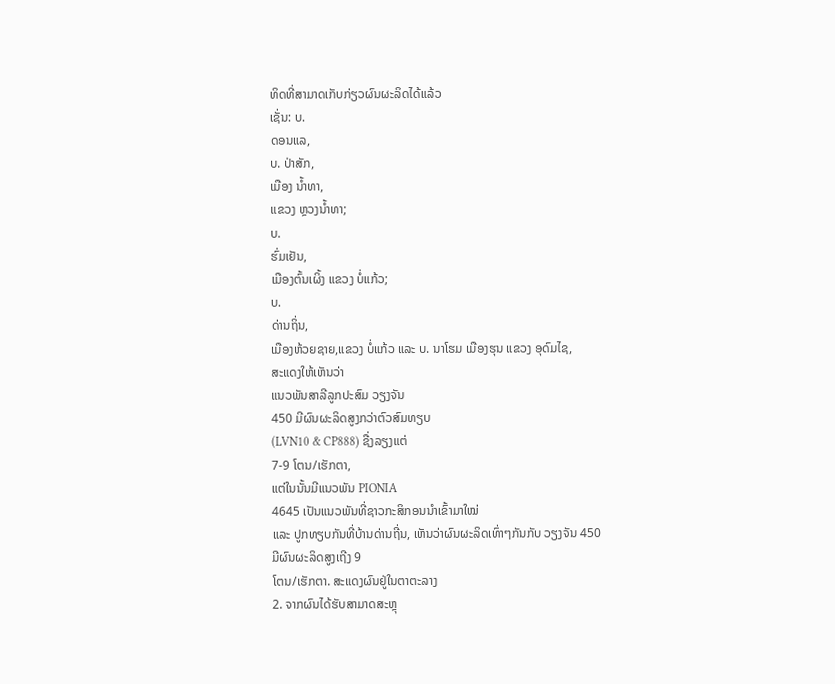ທິດທີ່ສາມາດເກັບກ່ຽວຜົນຜະລິດໄດ້ແລ້ວ
ເຊັ່ນ: ບ.
ດອນແລ,
ບ. ປ່າສັກ,
ເມືອງ ນ້ຳທາ,
ແຂວງ ຫຼວງນ້ຳທາ;
ບ.
ຮົ່ມເຢັນ,
ເມືອງຕົ້ນເຜິ້ງ ແຂວງ ບໍ່ແກ້ວ;
ບ.
ດ່ານຖິ່ນ,
ເມືອງຫ້ວຍຊາຍ,ແຂວງ ບໍ່ແກ້ວ ແລະ ບ. ນາໂຮມ ເມືອງຮຸນ ແຂວງ ອຸດົມໄຊ,
ສະແດງໃຫ້ເຫັນວ່າ
ແນວພັນສາລີລູກປະສົມ ວຽງຈັນ
450 ມີຜົນຜະລິດສູງກວ່າຕົວສົມທຽບ
(LVN10 & CP888) ຊື່ງລຽງແຕ່
7-9 ໂຕນ/ເຮັກຕາ,
ແຕ່ໃນນັ້ນມີແນວພັນ PIONIA
4645 ເປັນແນວພັນທີ່ຊາວກະສິກອນນຳເຂົ້າມາໃໝ່
ແລະ ປູກທຽບກັນທີ່ບ້ານດ່ານຖີ່ນ, ເຫັນວ່າຜົນຜະລິດເທົ່າໆກັນກັບ ວຽງຈັນ 450
ມີຜົນຜະລິດສູງເຖີງ 9
ໂຕນ/ເຮັກຕາ. ສະແດງຜົນຢູ່ໃນຕາຕະລາງ
2. ຈາກຜົນໄດ້ຮັບສາມາດສະຫຼຸ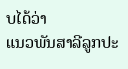ບໄດ້ວ່າ
ແນວພັນສາລີລູກປະ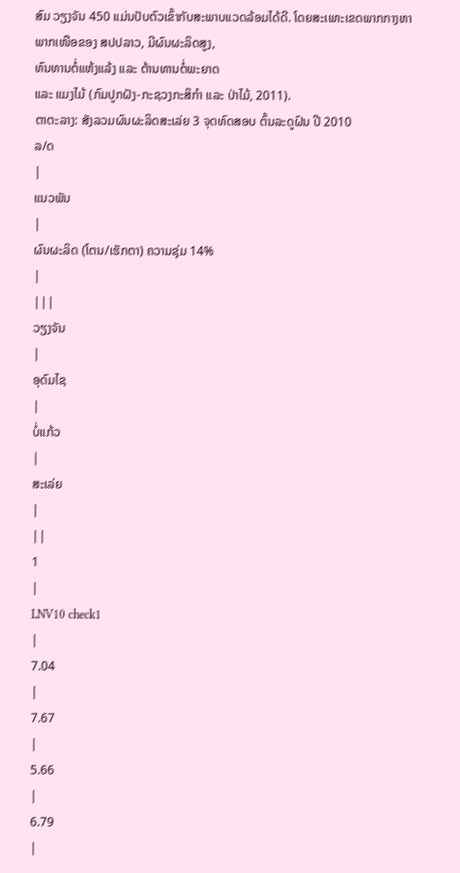ສົມ ວຽງຈັນ 450 ແມ່ນປັບຕົວເຂົ້າກັບສະພາບແວດລ້ອມໄດ້ດີ. ໂດຍສະເພາະເຂດພາກກາງຫາ
ພາກເໜືອຂອງ ສປປລາວ, ມີຜົນຜະລິດສູງ,
ທົນທານຕໍ່ແຫ້ງແລ້ງ ແລະ ຕ້ານທານຕໍ່ພະຍາດ
ແລະ ແມງໄມ້ (ກົມປູກຝັງ-ກະຊວງກະສິກຳ ແລະ ປ່າໄມ້, 2011).
ຕາຕະລາງ: ສັງລວມຜົນຜະລິດສະເລ່ຍ 3 ຈຸດທົດສອບ ຕົ້ນລະດູຝົນ ປີ 2010
ລ/ດ
|
ແນວພັນ
|
ຜົນຜະລິດ (ໂຕນ/ເຮັກຕາ) ຄວາມຊຸ່ມ 14%
|
|||
ວຽງຈັນ
|
ອຸດົມໄຊ
|
ບໍ່ແກ້ວ
|
ສະເລ່ຍ
|
||
1
|
LNV10 check1
|
7.04
|
7.67
|
5.66
|
6.79
|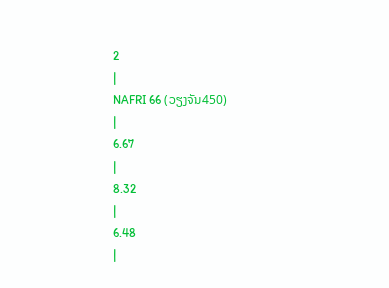2
|
NAFRI 66 (ວຽງຈັນ450)
|
6.67
|
8.32
|
6.48
|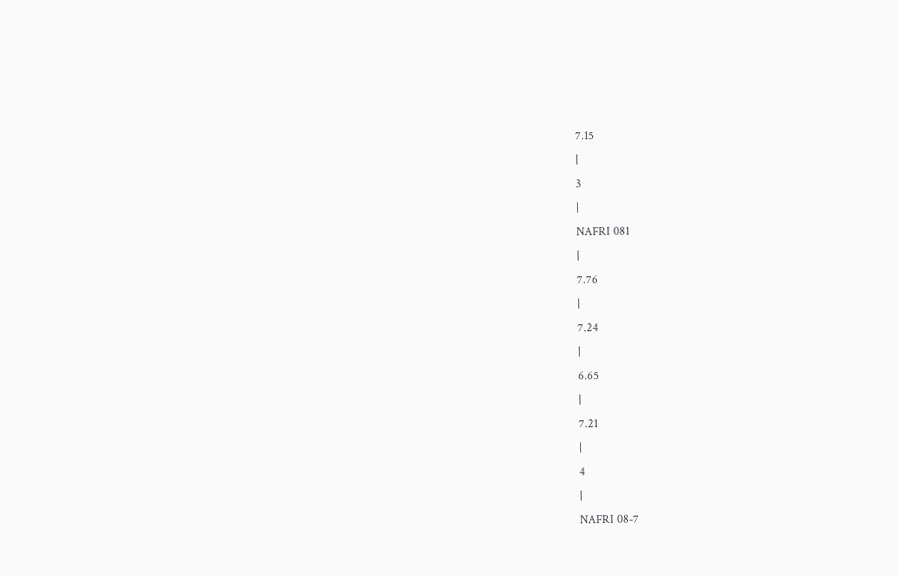7.15
|
3
|
NAFRI 081
|
7.76
|
7.24
|
6.65
|
7.21
|
4
|
NAFRI 08-7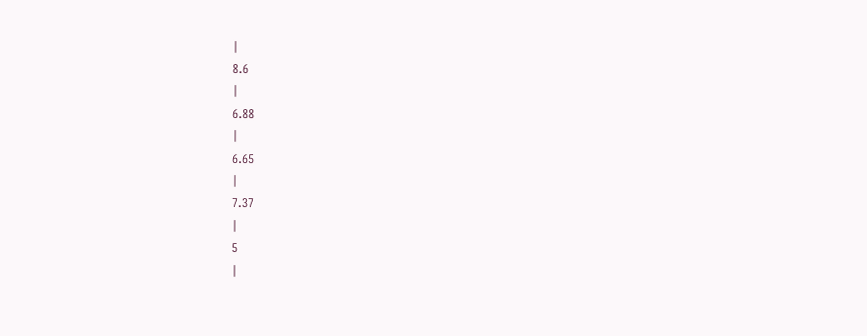|
8.6
|
6.88
|
6.65
|
7.37
|
5
|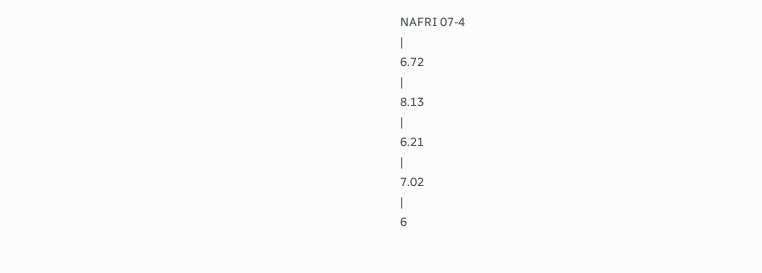NAFRI 07-4
|
6.72
|
8.13
|
6.21
|
7.02
|
6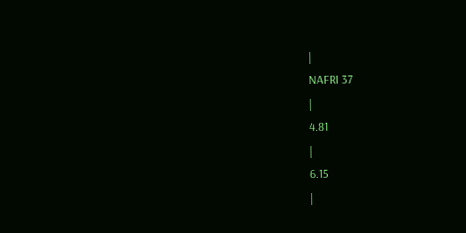|
NAFRI 37
|
4.81
|
6.15
|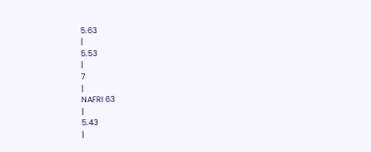5.63
|
5.53
|
7
|
NAFRI 63
|
5.43
|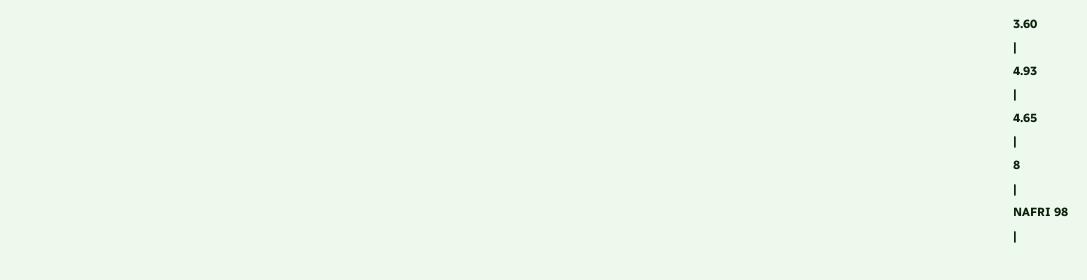3.60
|
4.93
|
4.65
|
8
|
NAFRI 98
|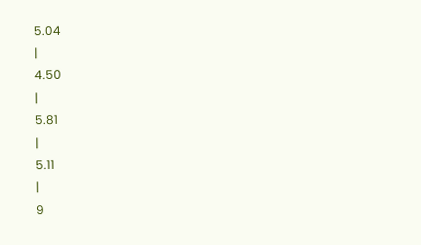5.04
|
4.50
|
5.81
|
5.11
|
9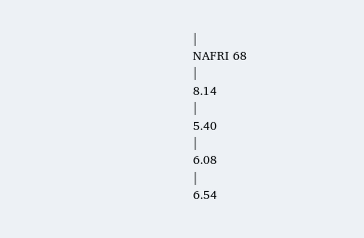|
NAFRI 68
|
8.14
|
5.40
|
6.08
|
6.54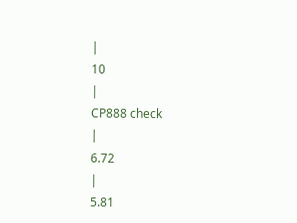|
10
|
CP888 check
|
6.72
|
5.81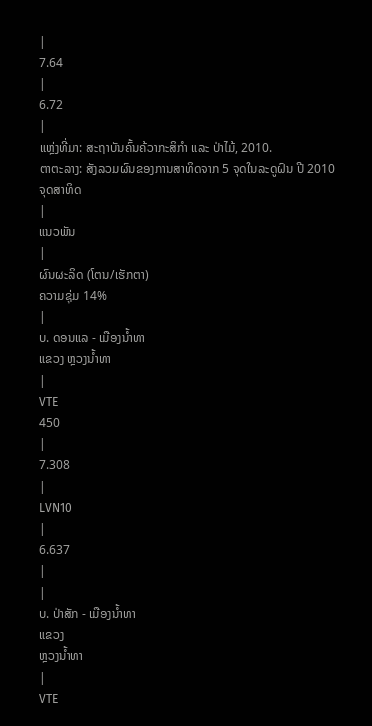|
7.64
|
6.72
|
ແຫຼ່ງທີ່ມາ: ສະຖາບັນຄົ້ນຄ້ວາກະສິກຳ ແລະ ປ່າໄມ້, 2010.
ຕາຕະລາງ: ສັງລວມຜົນຂອງການສາທິດຈາກ 5 ຈຸດໃນລະດູຝົນ ປີ 2010
ຈຸດສາທິດ
|
ແນວພັນ
|
ຜົນຜະລິດ (ໂຕນ/ເຮັກຕາ)
ຄວາມຊຸ່ມ 14%
|
ບ. ດອນແລ - ເມືອງນ້ຳທາ
ແຂວງ ຫຼວງນ້ຳທາ
|
VTE
450
|
7.308
|
LVN10
|
6.637
|
|
ບ. ປ່າສັກ - ເມືອງນ້ຳທາ
ແຂວງ
ຫຼວງນ້ຳທາ
|
VTE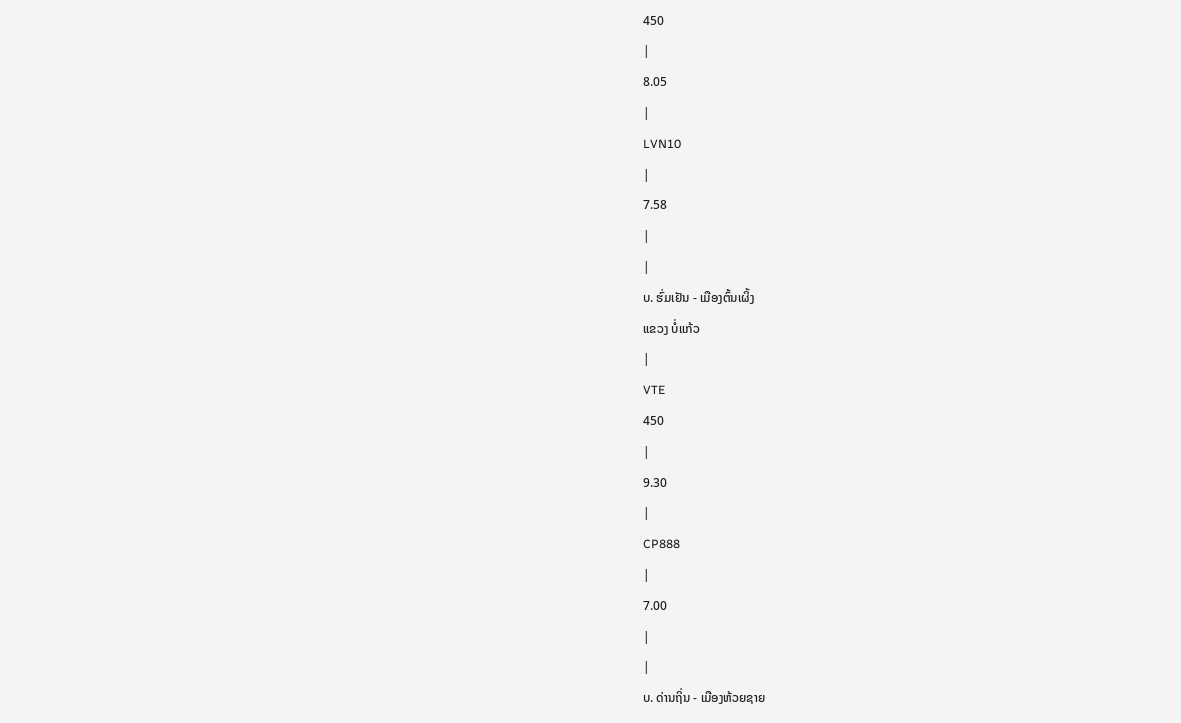450
|
8.05
|
LVN10
|
7.58
|
|
ບ. ຮົ່ມເຢັນ - ເມືອງຕົ້ນເຜິ້ງ
ແຂວງ ບໍ່ແກ້ວ
|
VTE
450
|
9.30
|
CP888
|
7.00
|
|
ບ. ດ່ານຖິ່ນ - ເມືອງຫ້ວຍຊາຍ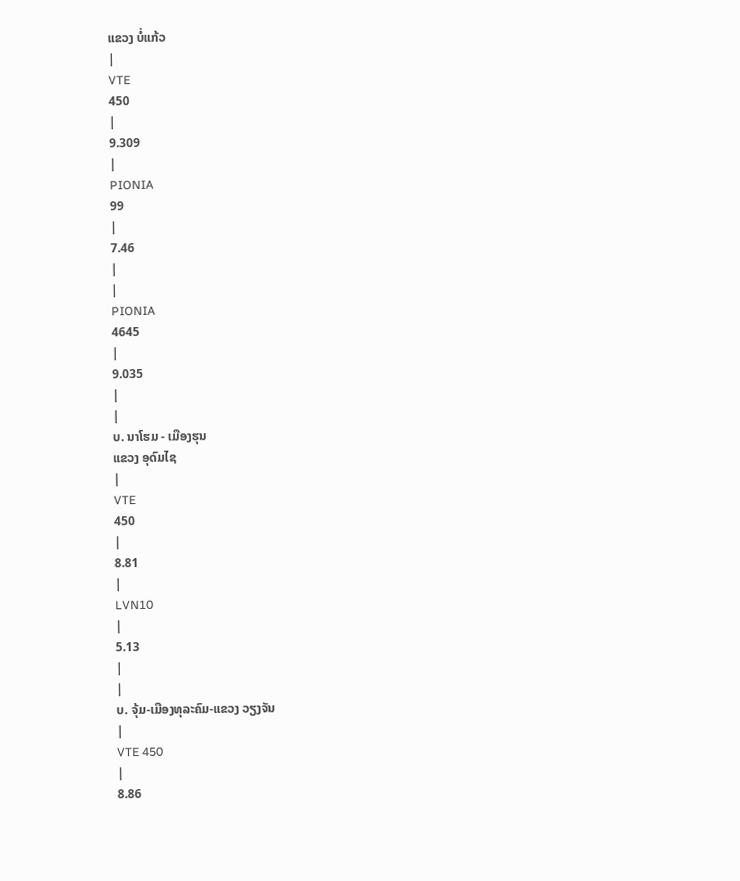ແຂວງ ບໍ່ແກ້ວ
|
VTE
450
|
9.309
|
PIONIA
99
|
7.46
|
|
PIONIA
4645
|
9.035
|
|
ບ. ນາໂຮມ - ເມືອງຮຸນ
ແຂວງ ອຸດົມໄຊ
|
VTE
450
|
8.81
|
LVN10
|
5.13
|
|
ບ. ຈຸ້ມ-ເມືອງທຸລະຄົມ-ແຂວງ ວຽງຈັນ
|
VTE 450
|
8.86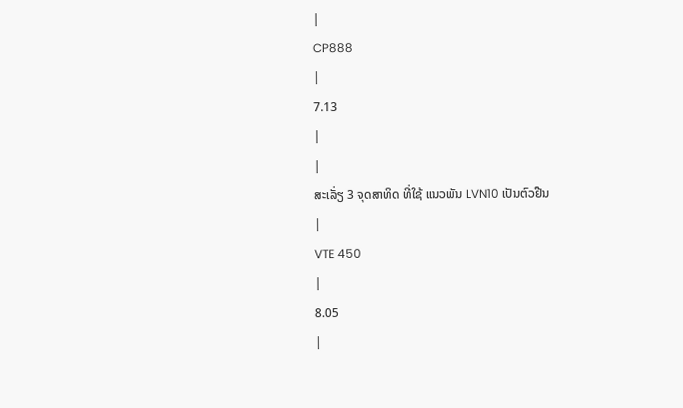|
CP888
|
7.13
|
|
ສະເລັ່ຽ 3 ຈຸດສາທິດ ທີ່ໃຊ້ ແນວພັນ LVN10 ເປັນຕົວຢືນ
|
VTE 450
|
8.05
|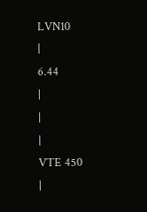LVN10
|
6.44
|
|
|
VTE 450
|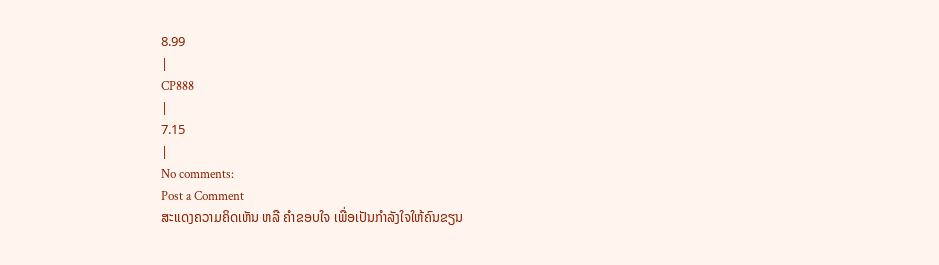8.99
|
CP888
|
7.15
|
No comments:
Post a Comment
ສະແດງຄວາມຄິດເຫັນ ຫລື ຄຳຂອບໃຈ ເພື່ອເປັນກຳລັງໃຈໃຫ້ຄົນຂຽນ